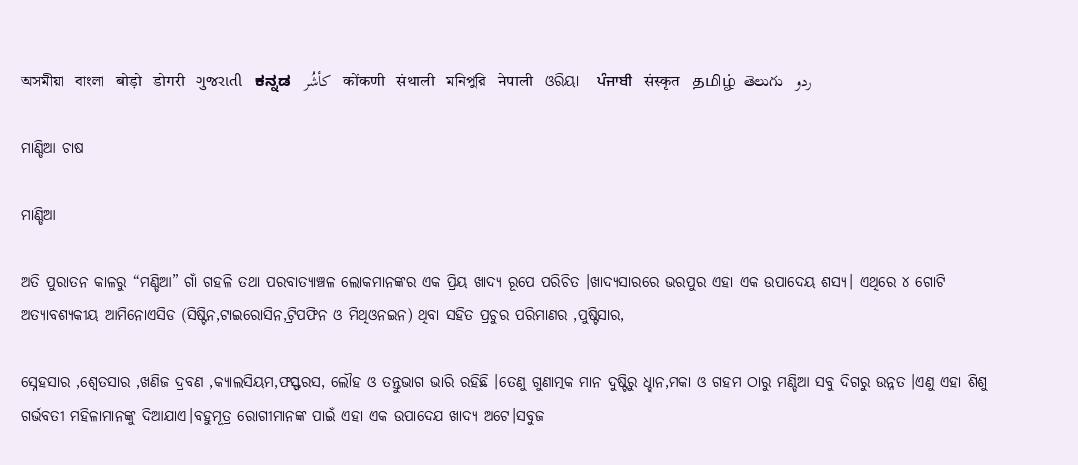অসমীয়া   বাংলা   बोड़ो   डोगरी   ગુજરાતી   ಕನ್ನಡ   كأشُر   कोंकणी   संथाली   মনিপুরি   नेपाली   ଓରିୟା   ਪੰਜਾਬੀ   संस्कृत   தமிழ்  తెలుగు   ردو

ମାଣ୍ଡିଆ ଚାଷ

ମାଣ୍ଡିଆ

ଅତି ପୁରାତନ କାଳରୁ “ମଣ୍ଡିଆ” ଗାଁ ଗହଳି ତଥା ପରବାତ୍ୟାଞ୍ଚଳ ଲୋକମାନଙ୍କର ଏକ ପ୍ରିୟ ଖାଦ୍ଯ ରୂପେ ପରିଚିତ ।ଖାଦ୍ୟସାରରେ ଭରପୁର ଏହା ଏକ ଉପାଦେୟ ଶସ୍ୟ। ଏଥିରେ ୪ ଗୋଟି ଅତ୍ୟାବଶ୍ୟକୀୟ ଆମିନୋଏସିଡ (ସିଷ୍ଟିନ,ଟାଇରୋସିନ,ଟ୍ରିପଫିନ ଓ ମିଥିଓନଇନ) ଥିବା ସହିତ ପ୍ରଚୁର ପରିମାଣର ,ପୁଷ୍ଟିସାର,

ସ୍ନେହସାର ,ଶ୍ଵେତସାର ,ଖଣିଜ ଦ୍ରବଣ ,କ୍ୟାଲସିୟମ,ଫସ୍ଫରସ, ଲୌହ ଓ ତନ୍ତୁଭାଗ ଭାରି ରହିଛି ।ତେଣୁ ଗୁଣାତ୍ମକ ମାନ ଦୁଷ୍ଟିରୁ ଧ୍ହାନ,ମକା ଓ ଗହମ ଠାରୁ ମଣ୍ଡିଆ ସବୁ ଦିଗରୁ ଉନ୍ନତ ।ଏଣୁ ଏହା ଶିଶୁ ଗର୍ଭବତୀ ମହିଳାମାନଙ୍କୁ ଦିଆଯାଏ।ବହୁମୂତ୍ର ରୋଗୀମାନଙ୍କ ପାଇଁ ଏହା ଏକ ଉପାଦେଯ ଖାଦ୍ଯ ଅଟେ।ସବୁଜ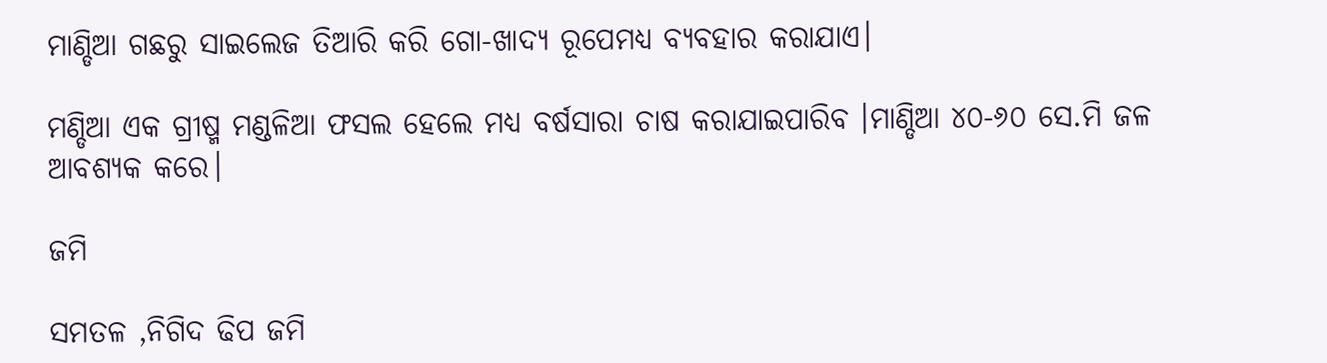ମାଣ୍ଡିଆ ଗଛରୁ ସାଇଲେଜ ତିଆରି କରି ଗୋ-ଖାଦ୍ଯ ରୂପେମଧ୍ୟ ବ୍ୟବହାର କରାଯାଏ।

ମଣ୍ଡିଆ ଏକ ଗ୍ରୀଷ୍ମ ମଣ୍ଡଳିଆ ଫସଲ ହେଲେ ମଧ୍ୟ ବର୍ଷସାରା ଚାଷ କରାଯାଇପାରିବ ।ମାଣ୍ଡିଆ ୪୦-୬୦ ସେ.ମି ଜଳ ଆବଶ୍ୟକ କରେ।

ଜମି

ସମତଳ ,ନିଗିଦ ଢିପ ଜମି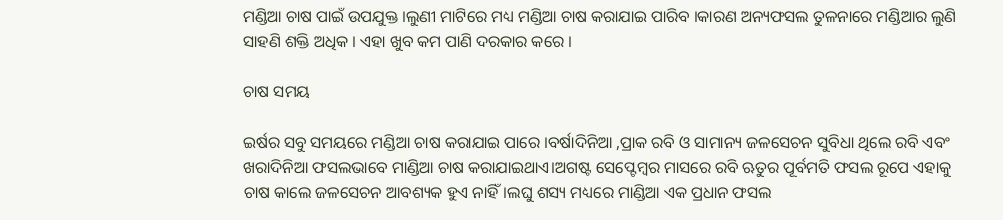ମଣ୍ଡିଆ ଚାଷ ପାଇଁ ଉପଯୁକ୍ତ ।ଲୁଣୀ ମାଟିରେ ମଧ୍ୟ ମଣ୍ଡିଆ ଚାଷ କରାଯାଇ ପାରିବ ।କାରଣ ଅନ୍ୟଫସଲ ତୁଳନାରେ ମଣ୍ଡିଆର ଲୁଣି ସାହଣି ଶକ୍ତି ଅଧିକ । ଏହା ଖୁବ କମ ପାଣି ଦରକାର କରେ ।

ଚାଷ ସମୟ

ଇର୍ଷର ସବୁ ସମୟରେ ମଣ୍ଡିଆ ଚାଷ କରାଯାଇ ପାରେ ।ବର୍ଷାଦିନିଆ ,ପ୍ରାକ ରବି ଓ ସାମାନ୍ୟ ଜଳସେଚନ ସୁବିଧା ଥିଲେ ରବି ଏବଂ ଖରାଦିନିଆ ଫସଲଭାବେ ମାଣ୍ଡିଆ ଚାଷ କରାଯାଇଥାଏ।ଅଗଷ୍ଟ ସେପ୍ଟେମ୍ବର ମାସରେ ରବି ଋତୁର ପୂର୍ବମତି ଫସଲ ରୂପେ ଏହାକୁ ଚାଷ କାଲେ ଜଳସେଚନ ଆବଶ୍ୟକ ହୁଏ ନାହିଁ।ଲଘୁ ଶସ୍ୟ ମଧ୍ୟରେ ମାଣ୍ଡିଆ ଏକ ପ୍ରଧାନ ଫସଲ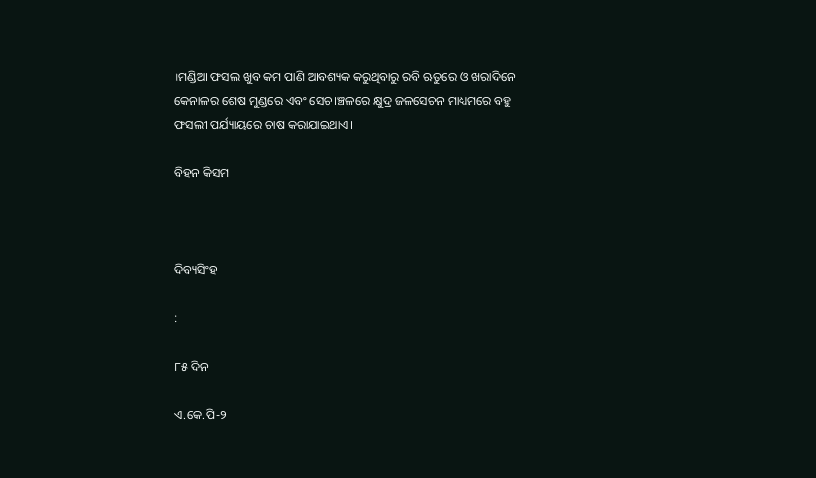।ମଣ୍ଡିଆ ଫସଲ ଖୁବ କମ ପାଣି ଆବଶ୍ୟକ କରୁଥିବାରୁ ରବି ଋତୁରେ ଓ ଖରାଦିନେ କେନାଳର ଶେଷ ମୁଣ୍ଡରେ ଏବଂ ସେଚ।ଞ୍ଚଳରେ କ୍ଷୁଦ୍ର ଜଳସେଚନ ମାଧ୍ୟମରେ ବହୁ ଫସଲୀ ପର୍ଯ୍ୟାୟରେ ଚାଷ କରାଯାଇଥାଏ।

ବିହନ କିସମ



ଦିବ୍ୟସିଂହ

:

୮୫ ଦିନ

ଏ.କେ.ପି-୨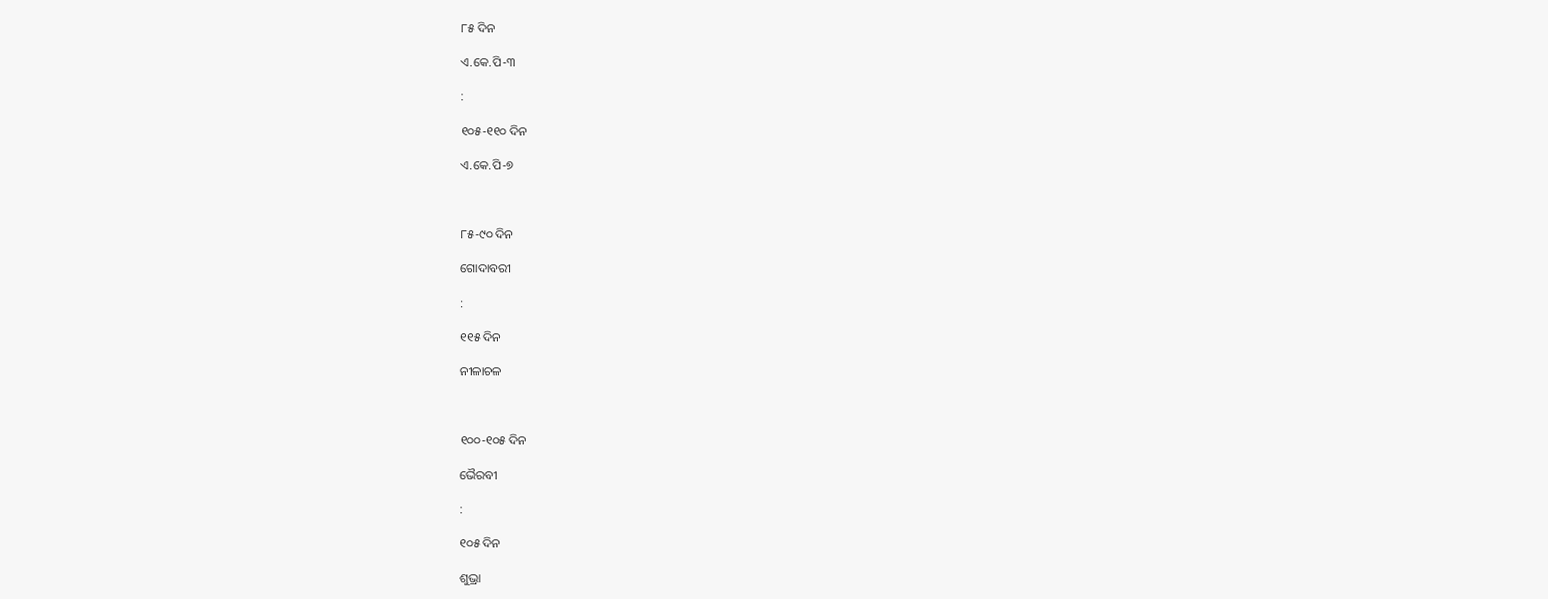୮୫ ଦିନ

ଏ.କେ.ପି-୩

:

୧୦୫-୧୧୦ ଦିନ

ଏ.କେ.ପି-୭



୮୫-୯୦ ଦିନ

ଗୋଦାବରୀ

:

୧୧୫ ଦିନ

ନୀଳାଚଳ



୧୦୦-୧୦୫ ଦିନ

ଭୈରବୀ

:

୧୦୫ ଦିନ

ଶୁଭ୍ରା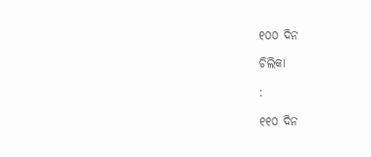୧୦୦ ଦିନ

ଚିଲିକା

:

୧୧୦ ଦିନ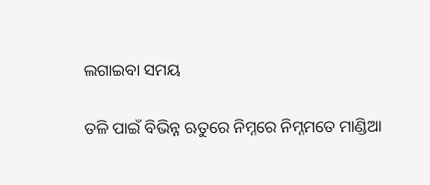ଲଗାଇବା ସମୟ

ତଳି ପାଇଁ ବିଭିନ୍ନ ଋତୁରେ ନିମ୍ନରେ ନିମ୍ନମତେ ମାଣ୍ଡିଆ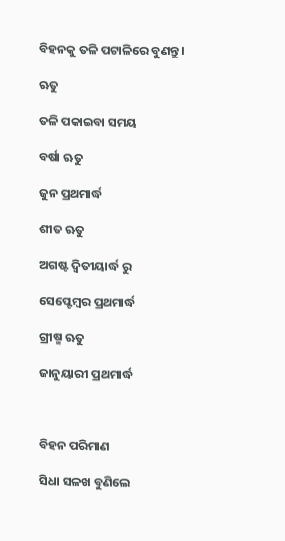ବିହନକୁ ତଳି ପଟାଳିରେ ବୁଣନ୍ତୁ ।

ଋତୁ

ତଳି ପକାଇବା ସମୟ

ବର୍ଷା ଋତୁ

ଜୁନ ପ୍ରଥମାର୍ଦ୍ଧ

ଶୀତ ଋତୁ

ଅଗଷ୍ଟ ଦ୍ଵିତୀୟାର୍ଦ୍ଧ ରୁ

ସେପ୍ଟେମ୍ବର ପ୍ରଥମାର୍ଦ୍ଧ

ଗ୍ରୀଷ୍ମ ଋତୁ

ଜାନୁୟାରୀ ପ୍ରଥମାର୍ଦ୍ଧ



ବିହନ ପରିମାଣ

ସିଧା ସଳଖ ବୁଣିଲେ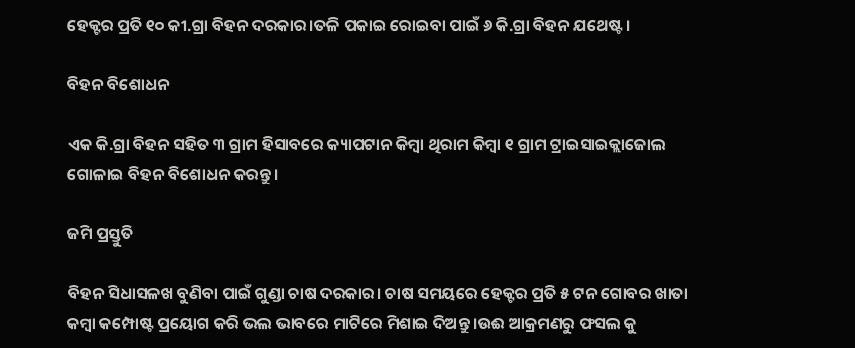ହେକ୍ଟର ପ୍ରତି ୧୦ କୀ.ଗ୍ରା ବିହନ ଦରକାର।ତଳି ପକାଇ ରୋଇବା ପାଇଁ ୬ କି.ଗ୍ରା ବିହନ ଯଥେଷ୍ଟ ।

ବିହନ ବିଶୋଧନ

ଏକ କି.ଗ୍ରା ବିହନ ସହିତ ୩ ଗ୍ରାମ ହିସାବରେ କ୍ୟାପଟାନ କିମ୍ବା ଥିରାମ କିମ୍ବା ୧ ଗ୍ରାମ ଟ୍ରାଇସାଇକ୍ଲାଜୋଲ ଗୋଳାଇ ବିହନ ବିଶୋଧନ କରନ୍ତୁ।

ଜମି ପ୍ରସ୍ତୁତି

ବିହନ ସିଧାସଳଖ ବୁଣିବା ପାଇଁ ଗୁଣ୍ଡା ଚାଷ ଦରକାର। ଚାଷ ସମୟରେ ହେକ୍ଟର ପ୍ରତି ୫ ଟନ ଗୋବର ଖାତା କମ୍ବା କମ୍ପୋଷ୍ଟ ପ୍ରୟୋଗ କରି ଭଲ ଭାବରେ ମାଟିରେ ମିଶାଇ ଦିଅନ୍ତୁ ।ଉଈ ଆକ୍ରମଣରୁ ଫସଲ କୁ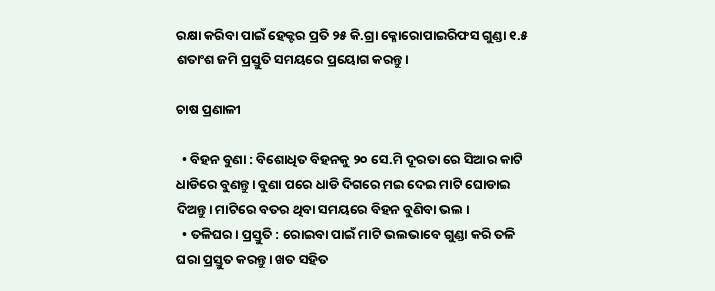ରକ୍ଷା କରିବା ପାଇଁ ହେକ୍ଟର ପ୍ରତି ୨୫ କି.ଗ୍ରା କ୍ଳୋରୋପାଇରିଫସ ଗୁଣ୍ଡା ୧.୫ ଶତାଂଶ ଜମି ପ୍ରସ୍ତୁତି ସମୟରେ ପ୍ରୟୋଗ କରନ୍ତୁ।

ଚାଷ ପ୍ରଣାଳୀ

  • ବିହନ ବୁଣା : ବିଶୋଧିତ ବିହନକୁ ୨୦ ସେ.ମି ଦୂରତା ରେ ସିଆର କାଟି ଧାଡିରେ ବୁଣନ୍ତୁ। ବୁଣା ପରେ ଧାଡି ଦିଗରେ ମଇ ଦେଇ ମାଟି ଘୋଡାଇ ଦିଅନ୍ତୁ। ମାଟିରେ ବତର ଥିବା ସମୟରେ ବିହନ ବୁଣିବା ଭଲ ।
  • ତଳିଘର। ପ୍ରସ୍ତୁତି : ରୋଇବା ପାଇଁ ମାଟି ଭଲଭାବେ ଗୁଣ୍ଡା କରି ତଳି ଘରା ପ୍ରସ୍ତୁତ କରନ୍ତୁ। ଖତ ସହିତ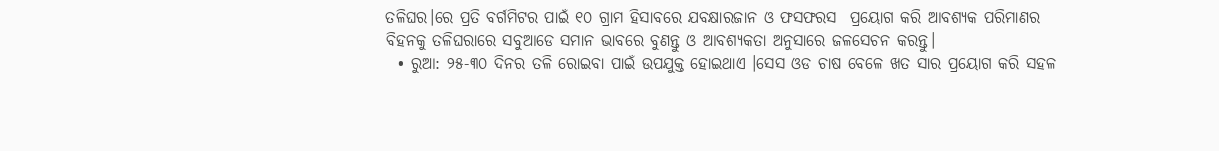ତଳିଘର।ରେ ପ୍ରତି ବର୍ଗମିଟର ପାଇଁ ୧୦ ଗ୍ରାମ ହିସାବରେ ଯବକ୍ଷାରଜାନ ଓ ଫସଫରସ  ପ୍ରୟୋଗ କରି ଆବଶ୍ୟକ ପରିମାଣର ବିହନକୁ ତଳିଘରାରେ ସବୁଆଡେ ସମାନ ଭାବରେ ବୁଣନ୍ତୁ ଓ ଆବଶ୍ୟକତା ଅନୁସାରେ ଜଳସେଚନ କରନ୍ତୁ।
  • ରୁଆ: ୨୫-୩୦ ଦିନର ତଳି ରୋଇବା ପାଇଁ ଉପଯୁକ୍ତ ହୋଇଥାଏ ।ସେସ ଓଡ ଚାଷ ବେଳେ ଖତ ସାର ପ୍ରୟୋଗ କରି ସହଳ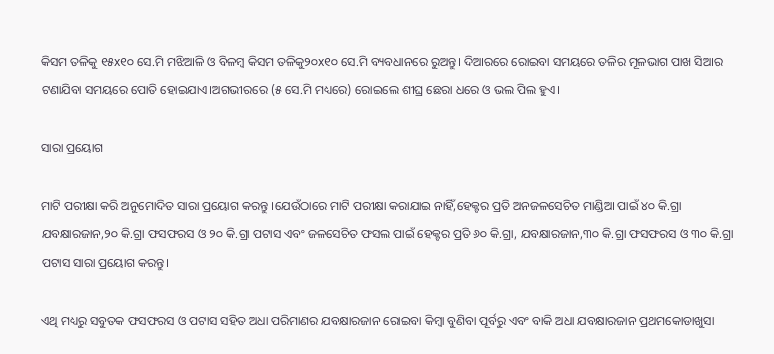କିସମ ତଳିକୁ ୧୫x୧୦ ସେ.ମି ମଝିଆଳି ଓ ବିଳମ୍ବ କିସମ ତଳିକୁ୨୦x୧୦ ସେ.ମି ବ୍ୟବଧାନରେ ରୁଅନ୍ତୁ। ଦିଆରରେ ରୋଇବା ସମୟରେ ତଳିର ମୂଳଭାଗ ପାଖ ସିଆର ଟଣାଯିବା ସମୟରେ ପୋତି ହୋଇଯାଏ।ଅଗଭୀରରେ (୫ ସେ.ମି ମଧ୍ୟରେ) ରୋଇଲେ ଶୀଘ୍ର ଛେରା ଧରେ ଓ ଭଲ ପିଲ ହୁଏ।

ସାରା ପ୍ରୟୋଗ

ମାଟି ପରୀକ୍ଷା କରି ଅନୁମୋଦିତ ସାରା ପ୍ରୟୋଗ କରନ୍ତୁ ।ଯେଉଁଠାରେ ମାଟି ପରୀକ୍ଷା କରାଯାଇ ନାହିଁ,ହେକ୍ଟର ପ୍ରତି ଅନଜଳସେଚିତ ମାଣ୍ଡିଆ ପାଇଁ ୪୦ କି.ଗ୍ରା ଯବକ୍ଷାରଜାନ,୨୦ କି.ଗ୍ରା ଫସଫରସ ଓ ୨୦ କି.ଗ୍ରା ପଟାସ ଏବଂ ଜଳସେଚିତ ଫସଲ ପାଇଁ ହେକ୍ଟର ପ୍ରତି ୬୦ କି.ଗ୍ରା, ଯବକ୍ଷାରଜାନ,୩୦ କି.ଗ୍ରା ଫସଫରସ ଓ ୩୦ କି.ଗ୍ରା ପଟାସ ସାରା ପ୍ରୟୋଗ କରନ୍ତୁ।

ଏଥି ମଧ୍ୟରୁ ସବୁତକ ଫସଫରସ ଓ ପଟାସ ସହିତ ଅଧା ପରିମାଣର ଯବକ୍ଷାରଜାନ ରୋଇବା କିମ୍ବା ବୁଣିବା ପୂର୍ବରୁ ଏବଂ ବାକି ଅଧା ଯବକ୍ଷାରଜାନ ପ୍ରଥମକୋଡାଖୁସା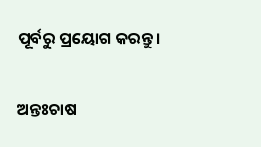ପୂର୍ବରୁ ପ୍ରୟୋଗ କରନ୍ତୁ।

ଅନ୍ତଃଚାଷ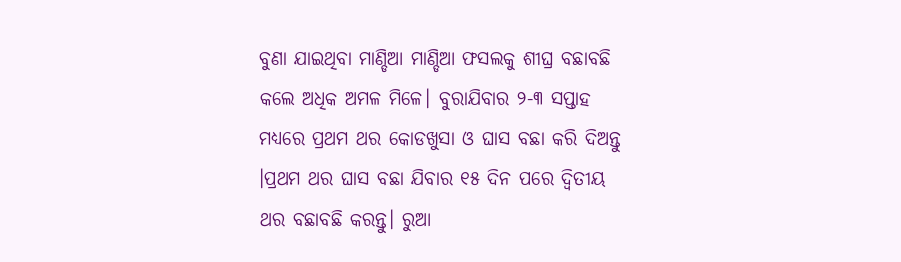ବୁଣା ଯାଇଥିବା ମାଣ୍ଡିଆ ମାଣ୍ଡିଆ ଫସଲକୁ ଶୀଘ୍ର ବଛାବଛି କଲେ ଅଧିକ ଅମଳ ମିଳେ। ବୁରାଯିବାର ୨-୩ ସପ୍ତାହ ମଧ୍ୟରେ ପ୍ରଥମ ଥର କୋଡଖୁସା ଓ ଘାସ ବଛା କରି ଦିଅନ୍ତୁ ।ପ୍ରଥମ ଥର ଘାସ ବଛା ଯିବାର ୧୫ ଦିନ ପରେ ଦ୍ଵିତୀୟ ଥର ବଛାବଛି କରନ୍ତୁ। ରୁଆ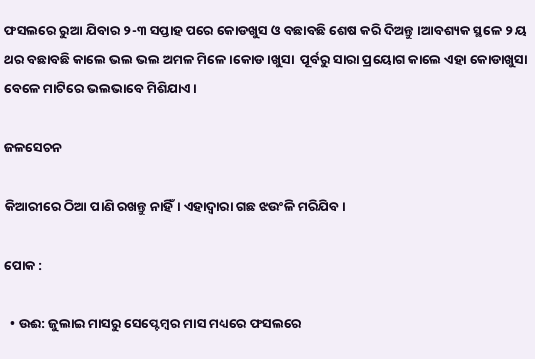ଫସଲରେ ରୁଆ ଯିବାର ୨-୩ ସପ୍ତାହ ପରେ କୋଡଖୁସ ଓ ବଛାବଛି ଶେଷ କରି ଦିଅନ୍ତୁ ।ଆବଶ୍ୟକ ସ୍ଥଳେ ୨ ୟ ଥର ବଛାବଛି କାଲେ ଭଲ ଭଲ ଅମଳ ମିଳେ ।କୋଡ।ଖୁସା  ପୂର୍ବରୁ ସାରା ପ୍ରୟୋଗ କାଲେ ଏହା କୋଡାଖୁସା ବେଳେ ମାଟିରେ ଭଲଭାବେ ମିଶିଯାଏ ।

ଜଳସେଚନ

କିଆରୀରେ ଠିଆ ପାଣି ରଖନ୍ତୁ ନାହିଁ। ଏହାଦ୍ବାରା ଗଛ ଝଉଂଳି ମରିଯିବ ।

ପୋକ :

  • ଉଈ: ଜୁଲାଇ ମାସରୁ ସେପ୍ଟେମ୍ବର ମାସ ମଧ୍ୟରେ ଫସଲରେ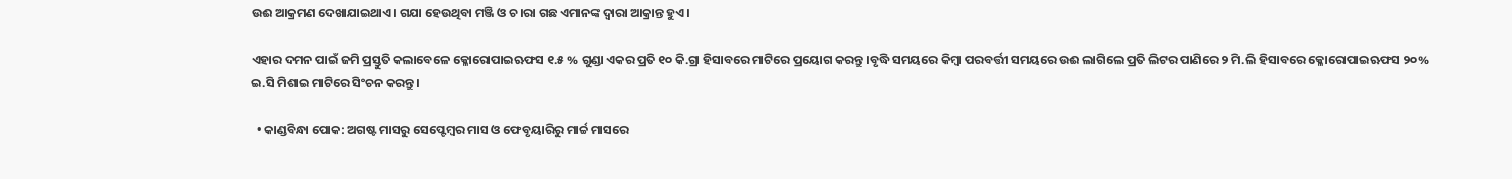ଉଈ ଆକ୍ରମଣ ଦେଖାଯାଇଥାଏ। ଗଯା ହେଉଥିବା ମଞ୍ଜି ଓ ଚ।ରା ଗଛ ଏମାନଙ୍କ ଦ୍ଵାରା ଆକ୍ରାନ୍ତ ହୁଏ।

ଏହାର ଦମନ ପାଇଁ ଜମି ପ୍ରସ୍ତୁତି କଲାବେଳେ କ୍ଳୋରୋପାଇଋଫସ ୧.୫ % ଗୁଣ୍ଡା ଏକର ପ୍ରତି ୧୦ କି.ଗ୍ରା ହିସାବରେ ମାଟିରେ ପ୍ରୟୋଗ କରନ୍ତୁ ।ବୃଦ୍ଧି ସମୟରେ କିମ୍ବା ପରବର୍ତ୍ତୀ ସମୟରେ ଉଈ ଲାଗିଲେ ପ୍ରତି ଲିଟର ପାଣିରେ ୨ ମି.ଲି ହିସାବରେ କ୍ଳୋରୋପାଇଋଫସ ୨୦% ଇ.ସି ମିଶାଇ ମାଟିରେ ସିଂଚନ କରନ୍ତୁ।

  • କାଣ୍ଡବିନ୍ଧା ପୋକ: ଅଗଷ୍ଟ ମାସରୁ ସେପ୍ଟେମ୍ବର ମାସ ଓ ଫେବୃୟାରିରୁ ମାର୍ଚ୍ଚ ମାସରେ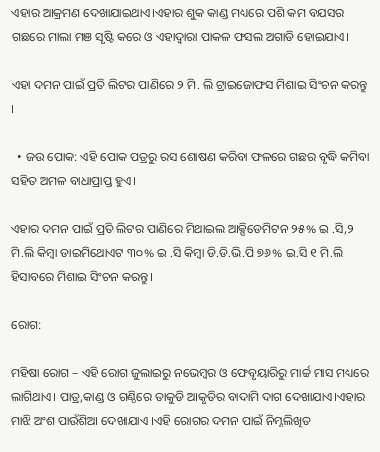ଏହାର ଆକ୍ରମଣ ଦେଖାଯାଇଥାଏ।ଏହାର ଶୁକ କାଣ୍ଡ ମଧ୍ୟରେ ପଶି କମ ବଯସର ଗଛରେ ମାଲା ମଞ ସୃଷ୍ଟି କରେ ଓ ଏହାଦ୍ବାରା ପାକଳ ଫସଲ ଅଗାଡି ହୋଇଯାଏ।

ଏହା ଦମନ ପାଇଁ ପ୍ରତି ଲିଟର ପାଣିରେ ୨ ମି. ଲି ଟ୍ରାଇଜୋଫସ ମିଶାଇ ସିଂଚନ କରନ୍ତୁ ।

  • ଜଉ ପୋକ: ଏହି ପୋକ ପତ୍ରରୁ ରସ ଶୋଷଣ କରିବା ଫଳରେ ଗଛର ବୃଦ୍ଧି କମିବା ସହିତ ଅମଳ ବାଧାପ୍ରାପ୍ତ ହୁଏ।

ଏହାର ଦମନ ପାଇଁ ପ୍ରତି ଲିଟର ପାଣିରେ ମିଥାଇଲ ଆକ୍ସିଡେମିଟନ ୨୫% ଇ .ସି,୨ ମି.ଲି କିମ୍ବା ଡାଇମିଥୋଏଟ ୩୦% ଇ .ସି କିମ୍ବା ଡି.ଡି.ଭି.ପି ୭୬% ଇ.ସି ୧ ମି.ଲି ହିସାବରେ ମିଶାଇ ସିଂଚନ କରନ୍ତୁ।

ରୋଗ:

ମହିଷା ରୋଗ – ଏହି ରୋଗ ଜୁଲାଇରୁ ନଭେମ୍ବର ଓ ଫେବୃୟାରିରୁ ମାର୍ଚ୍ଚ ମାସ ମଧ୍ୟରେ ଲାଗିଥାଏ। ପାତ୍ର,କାଣ୍ଡ ଓ ଗଣ୍ଠିରେ ତାକୁଡି ଆକୃତିର ବାଦାମି ଦାଗ ଦେଖାଯାଏ।ଏହାର ମାଝି ଅଂଶ ପାଉଁଶିଆ ଦେଖାଯାଏ ।ଏହି ରୋଗର ଦମନ ପାଇଁ ନିମ୍ନଲିଖିତ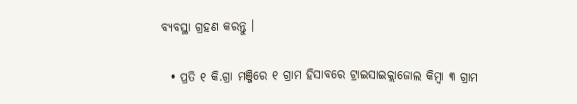ବ୍ୟବସ୍ଥା ଗ୍ରହଣ କରନ୍ତୁ ।

  • ପ୍ରତି ୧ କି.ଗ୍ରା ମଞ୍ଜିରେ ୧ ଗ୍ରାମ ହିସାବରେ ଟ୍ରାଇସାଇକ୍ଲାଜୋଲ କିମ୍ବା ୩ ଗ୍ରାମ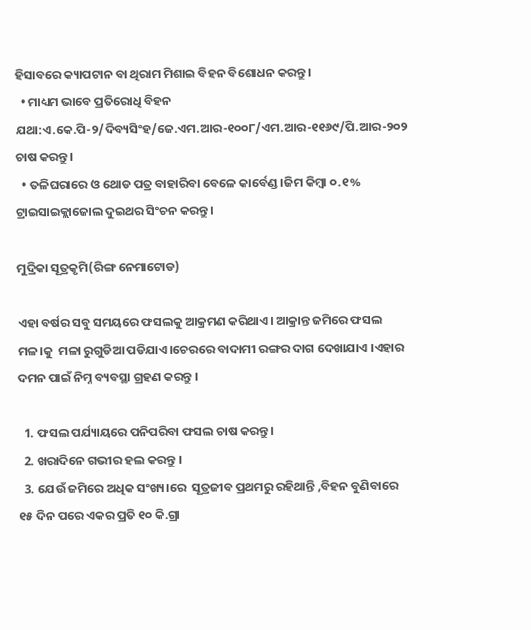ହିସାବରେ କ୍ୟାପଟାନ ବା ଥିରାମ ମିଶାଇ ବିହନ ବିଶୋଧନ କରନ୍ତୁ ।
  • ମାଧ୍ୟମ ଭାବେ ପ୍ରତିରୋଧି ବିହନ ଯଥା:ଏ.କେ.ପି-୨/ଦିବ୍ୟସିଂହ/ଜେ.ଏମ.ଆର-୧୦୦୮/ଏମ.ଆର-୧୧୬୯/ପି.ଆର-୨୦୨ ଚାଷ କରନ୍ତୁ ।
  • ତଳିଘରାରେ ଓ ଥୋଡ ପତ୍ର ବାହାରିବା ବେଳେ କାର୍ବେଣ୍ଡ।ଜିମ କିମ୍ବା ୦.୧% ଟ୍ରାଇସାଇକ୍ଲାଜୋଲ ଦୁଇଥର ସିଂଚନ କରନ୍ତୁ।

ମୁଦ୍ରିକା ସୂତ୍ରକୃମି(ରିଙ୍ଗ ନେମାଟୋଡ)

ଏହା ବର୍ଷର ସବୁ ସମୟରେ ଫସଲକୁ ଆକ୍ରମଣ କରିଥାଏ। ଆକ୍ରାନ୍ତ ଜମିରେ ଫସଲ ମଳ।କୁ  ମଳା ରୁଗୁଡିଆ ପଡିଯାଏ।ଚେରରେ ବାଦାମୀ ରଙ୍ଗର ଦାଗ ଦେଖାଯାଏ ।ଏହାର ଦମନ ପାଇଁ ନିମ୍ନ ବ୍ୟବସ୍ଥା ଗ୍ରହଣ କରନ୍ତୁ ।

  1. ଫସଲ ପର୍ଯ୍ୟାୟରେ ପନିପରିବା ଫସଲ ଚାଷ କରନ୍ତୁ।
  2. ଖରାଦିନେ ଗଭୀର ହଲ କରନ୍ତୁ ।
  3. ଯେଉଁ ଜମିରେ ଅଧିକ ସଂଖ୍ୟ।ରେ  ସୂତ୍ରଜୀବ ପ୍ରଥମରୁ ରହିଥାନ୍ତି ,ବିହନ ବୁଣିବାରେ ୧୫ ଦିନ ପରେ ଏକର ପ୍ରତି ୧୦ କି.ଗ୍ରା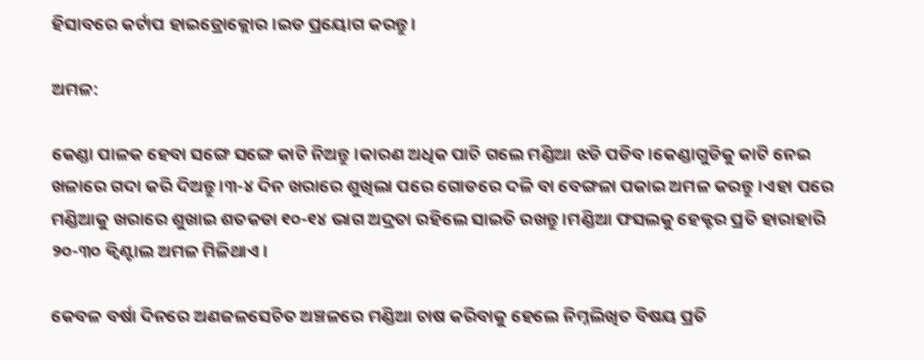ହିସାବରେ କର୍ଟାପ ହାଇଡ୍ରୋକ୍ଲୋର।ଇଡ ପ୍ରୟୋଗ କରନ୍ତୁ ।

ଅମଳ:

କେଣ୍ଡା ପାଳକ ହେବା ସଙ୍ଗେ ସଙ୍ଗେ କାଟି ନିଅନ୍ତୁ।କାରଣ ଅଧିକ ପାଚି ଗଲେ ମଣ୍ଡିଆ ଝଡି ପଡିବ ।କେଣ୍ଡାଗୁଡିକୁ କାଟି ନେଇ ଖଳାରେ ଗଦା କରି ଦିଅନ୍ତୁ ।୩-୪ ଦିନ ଖରାରେ ଶୁଖିଲା ପରେ ଗୋଡରେ ଦଳି ବା ବେଙ୍ଗଳା ପକାଇ ଅମଳ କରନ୍ତୁ।ଏହା ପରେ ମଣ୍ଡିଆକୁ ଖରାରେ ଶୁଖାଇ ଶତକଡା ୧୦-୧୪ ଭାଗ ଅଦ୍ରତା ରହିଲେ ସାଇତି ରଖନ୍ତୁ ।ମଣ୍ଡିଆ ଫସଲକୁ ହେକ୍ଟର ପ୍ରତି ହାରାହାରି ୨୦-୩୦ କ୍ଵିଣ୍ଟାଲ ଅମଳ ମିଳିଥାଏ ।

କେବଳ ବର୍ଷା ଦିନରେ ଅଣଜଳସେଚିତ ଅଞ୍ଚଳରେ ମଣ୍ଡିଆ ଚାଷ କରିବାକୁ ହେଲେ ନିମ୍ନଲିଖିତ ବିଷୟ ପ୍ରତି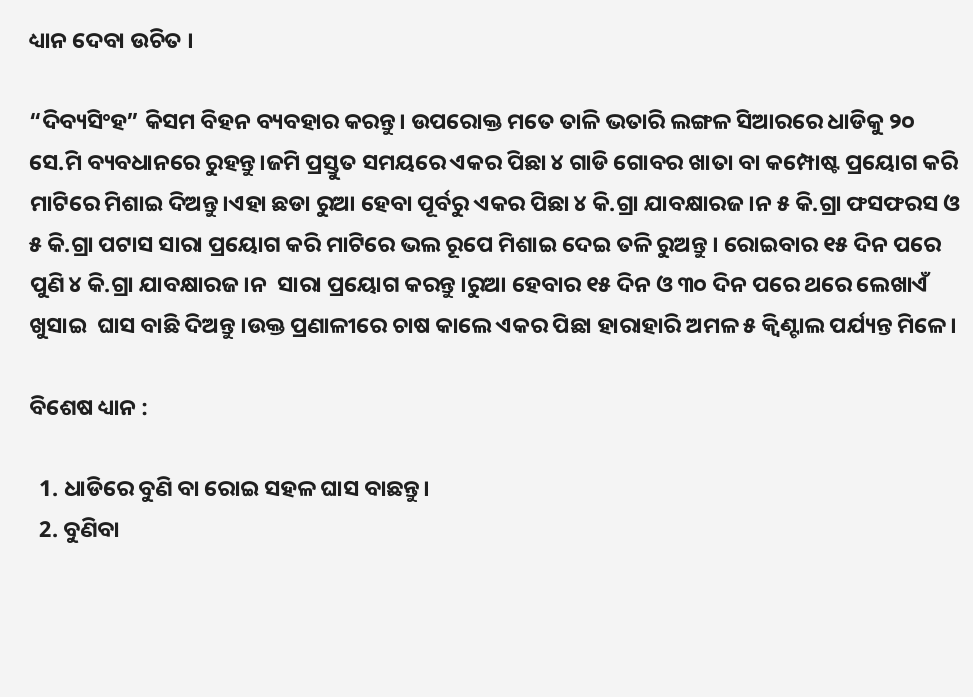ଧ୍ୟାନ ଦେବା ଉଚିତ ।

“ଦିବ୍ୟସିଂହ” କିସମ ବିହନ ବ୍ୟବହାର କରନ୍ତୁ। ଉପରୋକ୍ତ ମତେ ତାଳି ଭତାରି ଲଙ୍ଗଳ ସିଆରରେ ଧାଡିକୁ ୨୦ ସେ.ମି ବ୍ୟବଧାନରେ ରୁହନ୍ତୁ।ଜମି ପ୍ରସ୍ତୁତ ସମୟରେ ଏକର ପିଛା ୪ ଗାଡି ଗୋବର ଖାତା ବା କମ୍ପୋଷ୍ଟ ପ୍ରୟୋଗ କରି ମାଟିରେ ମିଶାଇ ଦିଅନ୍ତୁ।ଏହା ଛଡା ରୁଆ ହେବା ପୂର୍ବରୁ ଏକର ପିଛା ୪ କି.ଗ୍ରା ଯାବକ୍ଷାରଜ।ନ ୫ କି.ଗ୍ରା ଫସଫରସ ଓ ୫ କି.ଗ୍ରା ପଟାସ ସାରା ପ୍ରୟୋଗ କରି ମାଟିରେ ଭଲ ରୂପେ ମିଶାଇ ଦେଇ ତଳି ରୁଅନ୍ତୁ । ରୋଇବାର ୧୫ ଦିନ ପରେ ପୁଣି ୪ କି.ଗ୍ରା ଯାବକ୍ଷାରଜ।ନ  ସାରା ପ୍ରୟୋଗ କରନ୍ତୁ ।ରୁଆ ହେବାର ୧୫ ଦିନ ଓ ୩୦ ଦିନ ପରେ ଥରେ ଲେଖାଏଁ ଖୁସାଇ  ଘାସ ବାଛି ଦିଅନ୍ତୁ ।ଉକ୍ତ ପ୍ରଣାଳୀରେ ଚାଷ କାଲେ ଏକର ପିଛା ହାରାହାରି ଅମଳ ୫ କ୍ଵିଣ୍ଟାଲ ପର୍ଯ୍ୟନ୍ତ ମିଳେ।

ବିଶେଷ ଧ୍ୟାନ :

  1. ଧାଡିରେ ବୁଣି ବା ରୋଇ ସହଳ ଘାସ ବାଛନ୍ତୁ।
  2. ବୁଣିବା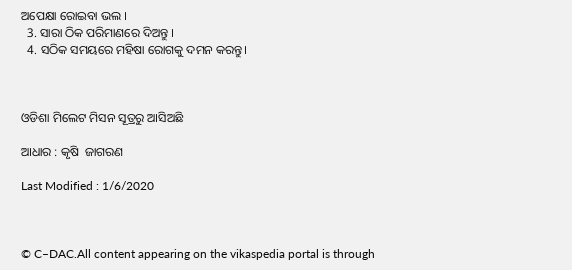ଅପେକ୍ଷା ରୋଇବା ଭଲ ।
  3. ସାରା ଠିକ ପରିମାଣରେ ଦିଅନ୍ତୁ ।
  4. ସଠିକ ସମୟରେ ମହିଷା ରୋଗକୁ ଦମନ କରନ୍ତୁ।



ଓଡିଶା ମିଲେଟ ମିସନ ସୂତ୍ରରୁ ଆସିଅଛି

ଆଧାର : କୃଷି  ଜାଗରଣ

Last Modified : 1/6/2020



© C–DAC.All content appearing on the vikaspedia portal is through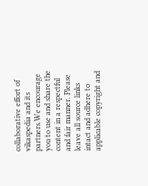collaborative effort of vikaspedia and its partners.We encourage you to use and share the content in a respectful and fair manner. Please leave all source links intact and adhere to applicable copyright and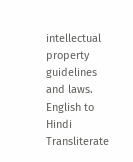intellectual property guidelines and laws.
English to Hindi Transliterate